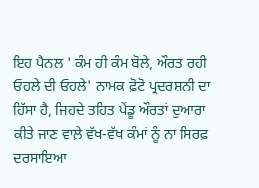ਇਹ ਪੈਨਲ ' ਕੰਮ ਹੀ ਕੰਮ ਬੋਲੇ, ਔਰਤ ਰਹੀ ਓਹਲੇ ਦੀ ਓਹਲੇ' ਨਾਮਕ ਫ਼ੋਟੋ ਪ੍ਰਦਰਸ਼ਨੀ ਦਾ ਹਿੱਸਾ ਹੈ, ਜਿਹਦੇ ਤਹਿਤ ਪੇਂਡੂ ਔਰਤਾਂ ਦੁਆਰਾ ਕੀਤੇ ਜਾਣ ਵਾਲ਼ੇ ਵੱਖ-ਵੱਖ ਕੰਮਾਂ ਨੂੰ ਨਾ ਸਿਰਫ਼ ਦਰਸਾਇਆ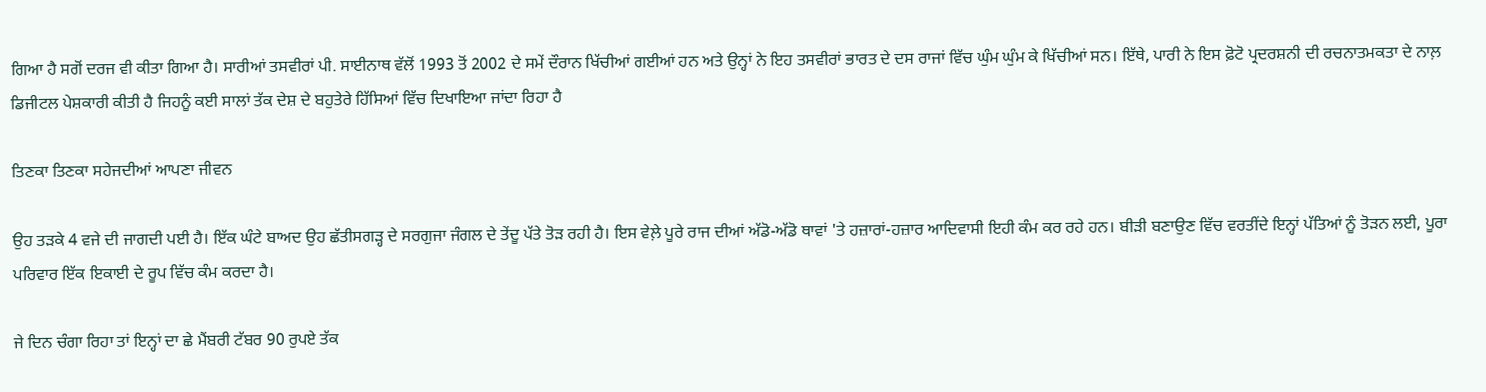ਗਿਆ ਹੈ ਸਗੋਂ ਦਰਜ ਵੀ ਕੀਤਾ ਗਿਆ ਹੈ। ਸਾਰੀਆਂ ਤਸਵੀਰਾਂ ਪੀ. ਸਾਈਨਾਥ ਵੱਲੋਂ 1993 ਤੋਂ 2002 ਦੇ ਸਮੇਂ ਦੌਰਾਨ ਖਿੱਚੀਆਂ ਗਈਆਂ ਹਨ ਅਤੇ ਉਨ੍ਹਾਂ ਨੇ ਇਹ ਤਸਵੀਰਾਂ ਭਾਰਤ ਦੇ ਦਸ ਰਾਜਾਂ ਵਿੱਚ ਘੁੰਮ ਘੁੰਮ ਕੇ ਖਿੱਚੀਆਂ ਸਨ। ਇੱਥੇ, ਪਾਰੀ ਨੇ ਇਸ ਫ਼ੋਟੋ ਪ੍ਰਦਰਸ਼ਨੀ ਦੀ ਰਚਨਾਤਮਕਤਾ ਦੇ ਨਾਲ਼ ਡਿਜੀਟਲ ਪੇਸ਼ਕਾਰੀ ਕੀਤੀ ਹੈ ਜਿਹਨੂੰ ਕਈ ਸਾਲਾਂ ਤੱਕ ਦੇਸ਼ ਦੇ ਬਹੁਤੇਰੇ ਹਿੱਸਿਆਂ ਵਿੱਚ ਦਿਖਾਇਆ ਜਾਂਦਾ ਰਿਹਾ ਹੈ

ਤਿਣਕਾ ਤਿਣਕਾ ਸਹੇਜਦੀਆਂ ਆਪਣਾ ਜੀਵਨ

ਉਹ ਤੜਕੇ 4 ਵਜੇ ਦੀ ਜਾਗਦੀ ਪਈ ਹੈ। ਇੱਕ ਘੰਟੇ ਬਾਅਦ ਉਹ ਛੱਤੀਸਗੜ੍ਹ ਦੇ ਸਰਗੁਜਾ ਜੰਗਲ ਦੇ ਤੇਂਦੂ ਪੱਤੇ ਤੋੜ ਰਹੀ ਹੈ। ਇਸ ਵੇਲ਼ੇ ਪੂਰੇ ਰਾਜ ਦੀਆਂ ਅੱਡੋ-ਅੱਡੋ ਥਾਵਾਂ 'ਤੇ ਹਜ਼ਾਰਾਂ-ਹਜ਼ਾਰ ਆਦਿਵਾਸੀ ਇਹੀ ਕੰਮ ਕਰ ਰਹੇ ਹਨ। ਬੀੜੀ ਬਣਾਉਣ ਵਿੱਚ ਵਰਤੀਂਦੇ ਇਨ੍ਹਾਂ ਪੱਤਿਆਂ ਨੂੰ ਤੋੜਨ ਲਈ, ਪੂਰਾ ਪਰਿਵਾਰ ਇੱਕ ਇਕਾਈ ਦੇ ਰੂਪ ਵਿੱਚ ਕੰਮ ਕਰਦਾ ਹੈ।

ਜੇ ਦਿਨ ਚੰਗਾ ਰਿਹਾ ਤਾਂ ਇਨ੍ਹਾਂ ਦਾ ਛੇ ਮੈਂਬਰੀ ਟੱਬਰ 90 ਰੁਪਏ ਤੱਕ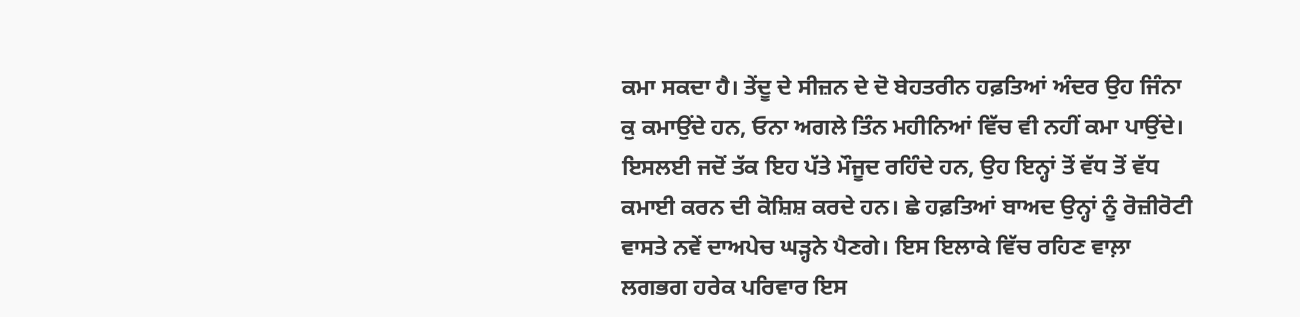ਕਮਾ ਸਕਦਾ ਹੈ। ਤੇਂਦੂ ਦੇ ਸੀਜ਼ਨ ਦੇ ਦੋ ਬੇਹਤਰੀਨ ਹਫ਼ਤਿਆਂ ਅੰਦਰ ਉਹ ਜਿੰਨਾ ਕੁ ਕਮਾਉਂਦੇ ਹਨ, ਓਨਾ ਅਗਲੇ ਤਿੰਨ ਮਹੀਨਿਆਂ ਵਿੱਚ ਵੀ ਨਹੀਂ ਕਮਾ ਪਾਉਂਦੇ। ਇਸਲਈ ਜਦੋਂ ਤੱਕ ਇਹ ਪੱਤੇ ਮੌਜੂਦ ਰਹਿੰਦੇ ਹਨ, ਉਹ ਇਨ੍ਹਾਂ ਤੋਂ ਵੱਧ ਤੋਂ ਵੱਧ ਕਮਾਈ ਕਰਨ ਦੀ ਕੋਸ਼ਿਸ਼ ਕਰਦੇ ਹਨ। ਛੇ ਹਫ਼ਤਿਆਂ ਬਾਅਦ ਉਨ੍ਹਾਂ ਨੂੰ ਰੋਜ਼ੀਰੋਟੀ ਵਾਸਤੇ ਨਵੇਂ ਦਾਅਪੇਚ ਘੜ੍ਹਨੇ ਪੈਣਗੇ। ਇਸ ਇਲਾਕੇ ਵਿੱਚ ਰਹਿਣ ਵਾਲ਼ਾ ਲਗਭਗ ਹਰੇਕ ਪਰਿਵਾਰ ਇਸ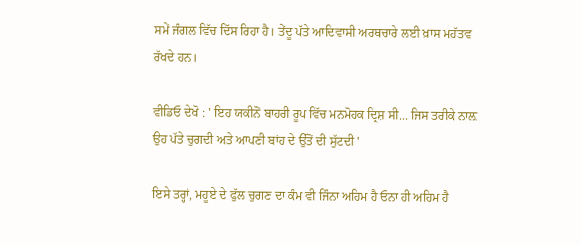ਸਮੇਂ ਜੰਗਲ ਵਿੱਚ ਦਿੱਸ ਰਿਹਾ ਹੈ। ਤੇਂਦੂ ਪੱਤੇ ਆਦਿਵਾਸੀ ਅਰਥਚਾਰੇ ਲਈ ਖ਼ਾਸ ਮਹੱਤਵ ਰੱਖਦੇ ਹਨ।

ਵੀਡਿਓ ਦੇਖੋ : ' ਇਹ ਯਕੀਨੋਂ ਬਾਹਰੀ ਰੂਪ ਵਿੱਚ ਮਨਮੋਹਕ ਦ੍ਰਿਸ਼ ਸੀ... ਜਿਸ ਤਰੀਕੇ ਨਾਲ਼ ਉਹ ਪੱਤੇ ਚੁਗਦੀ ਅਤੇ ਆਪਣੀ ਬਾਂਹ ਦੇ ਉੱਤੋਂ ਦੀ ਸੁੱਟਦੀ '

ਇਸੇ ਤਰ੍ਹਾਂ, ਮਹੂਏ ਦੇ ਫੁੱਲ ਚੁਗਣ ਦਾ ਕੰਮ ਵੀ ਜਿੰਨਾ ਅਹਿਮ ਹੈ ਓਨਾ ਹੀ ਅਹਿਮ ਹੈ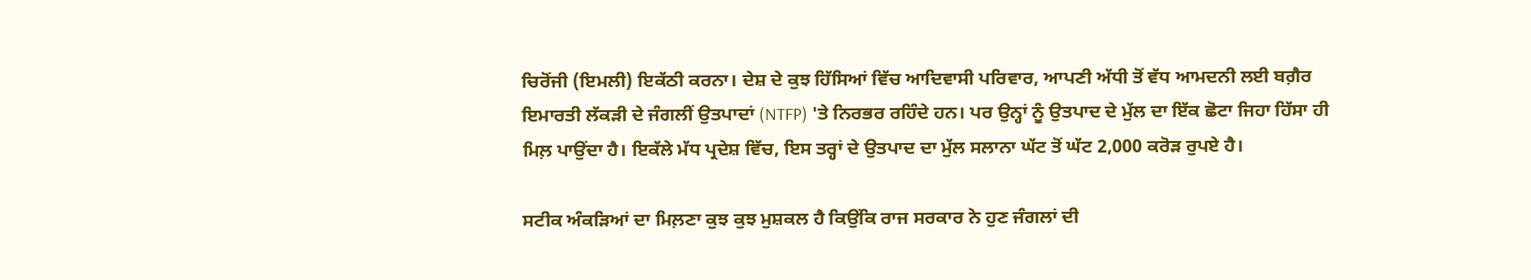ਚਿਰੋਂਜੀ (ਇਮਲੀ) ਇਕੱਠੀ ਕਰਨਾ। ਦੇਸ਼ ਦੇ ਕੁਝ ਹਿੱਸਿਆਂ ਵਿੱਚ ਆਦਿਵਾਸੀ ਪਰਿਵਾਰ, ਆਪਣੀ ਅੱਧੀ ਤੋਂ ਵੱਧ ਆਮਦਨੀ ਲਈ ਬਗ਼ੈਰ ਇਮਾਰਤੀ ਲੱਕੜੀ ਦੇ ਜੰਗਲੀਂ ਉਤਪਾਦਾਂ (NTFP) 'ਤੇ ਨਿਰਭਰ ਰਹਿੰਦੇ ਹਨ। ਪਰ ਉਨ੍ਹਾਂ ਨੂੰ ਉਤਪਾਦ ਦੇ ਮੁੱਲ ਦਾ ਇੱਕ ਛੋਟਾ ਜਿਹਾ ਹਿੱਸਾ ਹੀ ਮਿਲ਼ ਪਾਉਂਦਾ ਹੈ। ਇਕੱਲੇ ਮੱਧ ਪ੍ਰਦੇਸ਼ ਵਿੱਚ, ਇਸ ਤਰ੍ਹਾਂ ਦੇ ਉਤਪਾਦ ਦਾ ਮੁੱਲ ਸਲਾਨਾ ਘੱਟ ਤੋਂ ਘੱਟ 2,000 ਕਰੋੜ ਰੁਪਏ ਹੈ।

ਸਟੀਕ ਅੰਕੜਿਆਂ ਦਾ ਮਿਲ਼ਣਾ ਕੁਝ ਕੁਝ ਮੁਸ਼ਕਲ ਹੈ ਕਿਉਂਕਿ ਰਾਜ ਸਰਕਾਰ ਨੇ ਹੁਣ ਜੰਗਲਾਂ ਦੀ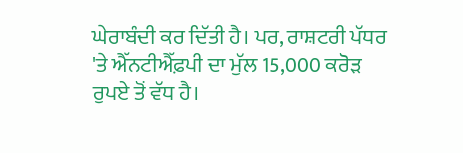ਘੇਰਾਬੰਦੀ ਕਰ ਦਿੱਤੀ ਹੈ। ਪਰ, ਰਾਸ਼ਟਰੀ ਪੱਧਰ 'ਤੇ ਐੱਨਟੀਐੱਫ਼ਪੀ ਦਾ ਮੁੱਲ 15,000 ਕਰੋੜ ਰੁਪਏ ਤੋਂ ਵੱਧ ਹੈ।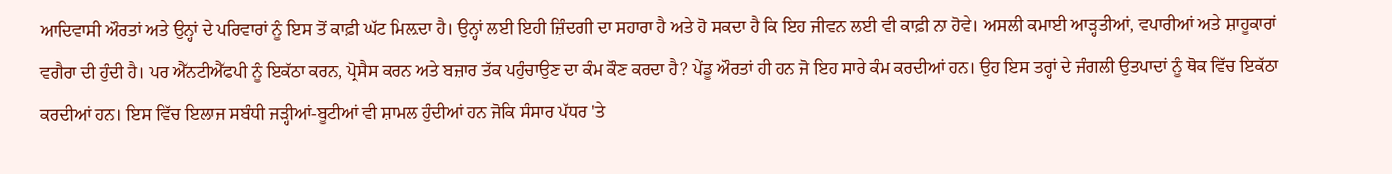ਆਦਿਵਾਸੀ ਔਰਤਾਂ ਅਤੇ ਉਨ੍ਹਾਂ ਦੇ ਪਰਿਵਾਰਾਂ ਨੂੰ ਇਸ ਤੋਂ ਕਾਫ਼ੀ ਘੱਟ ਮਿਲ਼ਦਾ ਹੈ। ਉਨ੍ਹਾਂ ਲਈ ਇਹੀ ਜ਼ਿੰਦਗੀ ਦਾ ਸਹਾਰਾ ਹੈ ਅਤੇ ਹੋ ਸਕਦਾ ਹੈ ਕਿ ਇਹ ਜੀਵਨ ਲਈ ਵੀ ਕਾਫ਼ੀ ਨਾ ਹੋਵੇ। ਅਸਲੀ ਕਮਾਈ ਆੜ੍ਹਤੀਆਂ, ਵਪਾਰੀਆਂ ਅਤੇ ਸ਼ਾਹੂਕਾਰਾਂ ਵਗੈਰਾ ਦੀ ਹੁੰਦੀ ਹੈ। ਪਰ ਐੱਨਟੀਐੱਫਪੀ ਨੂੰ ਇਕੱਠਾ ਕਰਨ, ਪ੍ਰੋਸੈਸ ਕਰਨ ਅਤੇ ਬਜ਼ਾਰ ਤੱਕ ਪਹੁੰਚਾਉਣ ਦਾ ਕੰਮ ਕੌਣ ਕਰਦਾ ਹੈ? ਪੇਂਡੂ ਔਰਤਾਂ ਹੀ ਹਨ ਜੋ ਇਹ ਸਾਰੇ ਕੰਮ ਕਰਦੀਆਂ ਹਨ। ਉਹ ਇਸ ਤਰ੍ਹਾਂ ਦੇ ਜੰਗਲੀ ਉਤਪਾਦਾਂ ਨੂੰ ਥੋਕ ਵਿੱਚ ਇਕੱਠਾ ਕਰਦੀਆਂ ਹਨ। ਇਸ ਵਿੱਚ ਇਲਾਜ ਸਬੰਧੀ ਜੜ੍ਹੀਆਂ-ਬੂਟੀਆਂ ਵੀ ਸ਼ਾਮਲ ਹੁੰਦੀਆਂ ਹਨ ਜੋਕਿ ਸੰਸਾਰ ਪੱਧਰ 'ਤੇ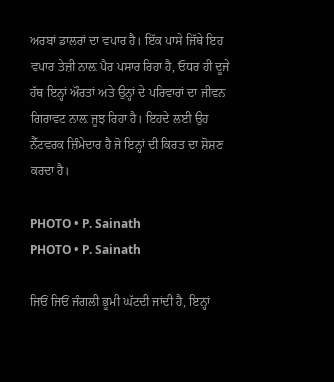ਅਰਬਾਂ ਡਾਲਰਾਂ ਦਾ ਵਪਾਰ ਹੈ। ਇੱਕ ਪਾਸੇ ਜਿੱਥੇ ਇਹ ਵਪਾਰ ਤੇਜ਼ੀ ਨਾਲ਼ ਪੈਰ ਪਸਾਰ ਰਿਹਾ ਹੈ, ਓਧਰ ਹੀ ਦੂਜੇ ਹੱਥ ਇਨ੍ਹਾਂ ਔਰਤਾਂ ਅਤੇ ਉਨ੍ਹਾਂ ਦੇ ਪਰਿਵਾਰਾਂ ਦਾ ਜੀਵਨ ਗਿਰਾਵਟ ਨਾਲ਼ ਜੂਝ ਰਿਹਾ ਹੈ। ਇਹਦੇ ਲਈ ਉਹ ਨੈੱਟਵਰਕ ਜ਼ਿੰਮੇਦਾਰ ਹੈ ਜੋ ਇਨ੍ਹਾਂ ਦੀ ਕਿਰਤ ਦਾ ਸ਼ੋਸ਼ਣ ਕਰਦਾ ਹੈ।

PHOTO • P. Sainath
PHOTO • P. Sainath

ਜਿਓਂ ਜਿਓਂ ਜੰਗਲੀ ਭੂਮੀ ਘੱਟਦੀ ਜਾਂਦੀ ਹੈ, ਇਨ੍ਹਾਂ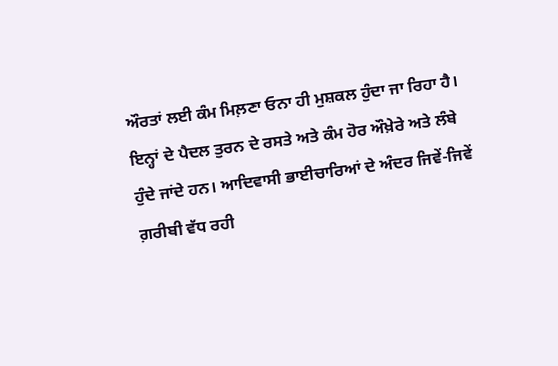ਔਰਤਾਂ ਲਈ ਕੰਮ ਮਿਲ਼ਣਾ ਓਨਾ ਹੀ ਮੁਸ਼ਕਲ ਹੁੰਦਾ ਜਾ ਰਿਹਾ ਹੈ। ਇਨ੍ਹਾਂ ਦੇ ਪੈਦਲ ਤੁਰਨ ਦੇ ਰਸਤੇ ਅਤੇ ਕੰਮ ਹੋਰ ਔਖ਼ੇਰੇ ਅਤੇ ਲੰਬੇ ਹੁੰਦੇ ਜਾਂਦੇ ਹਨ। ਆਦਿਵਾਸੀ ਭਾਈਚਾਰਿਆਂ ਦੇ ਅੰਦਰ ਜਿਵੇਂ-ਜਿਵੇਂ ਗ਼ਰੀਬੀ ਵੱਧ ਰਹੀ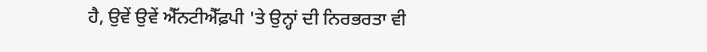ਹੈ, ਉਵੇਂ ਉਵੇਂ ਐੱਨਟੀਐੱਫ਼ਪੀ 'ਤੇ ਉਨ੍ਹਾਂ ਦੀ ਨਿਰਭਰਤਾ ਵੀ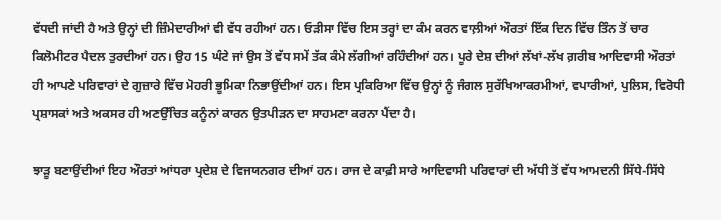ਵੱਧਦੀ ਜਾਂਦੀ ਹੈ ਅਤੇ ਉਨ੍ਹਾਂ ਦੀ ਜ਼ਿੰਮੇਦਾਰੀਆਂ ਵੀ ਵੱਧ ਰਹੀਆਂ ਹਨ। ਓੜੀਸਾ ਵਿੱਚ ਇਸ ਤਰ੍ਹਾਂ ਦਾ ਕੰਮ ਕਰਨ ਵਾਲ਼ੀਆਂ ਔਰਤਾਂ ਇੱਕ ਦਿਨ ਵਿੱਚ ਤਿੰਨ ਤੋਂ ਚਾਰ ਕਿਲੋਮੀਟਰ ਪੈਦਲ ਤੁਰਦੀਆਂ ਹਨ। ਉਹ 15 ਘੰਟੇ ਜਾਂ ਉਸ ਤੋਂ ਵੱਧ ਸਮੇਂ ਤੱਕ ਕੰਮੇ ਲੱਗੀਆਂ ਰਹਿੰਦੀਆਂ ਹਨ। ਪੂਰੇ ਦੇਸ਼ ਦੀਆਂ ਲੱਖਾਂ-ਲੱਖ ਗ਼ਰੀਬ ਆਦਿਵਾਸੀ ਔਰਤਾਂ ਹੀ ਆਪਣੇ ਪਰਿਵਾਰਾਂ ਦੇ ਗੁਜ਼ਾਰੇ ਵਿੱਚ ਮੋਹਰੀ ਭੂਮਿਕਾ ਨਿਭਾਉਂਦੀਆਂ ਹਨ। ਇਸ ਪ੍ਰਕਿਰਿਆ ਵਿੱਚ ਉਨ੍ਹਾਂ ਨੂੰ ਜੰਗਲ ਸੁਰੱਖਿਆਕਰਮੀਆਂ, ਵਪਾਰੀਆਂ, ਪੁਲਿਸ, ਵਿਰੋਧੀ ਪ੍ਰਸ਼ਾਸਕਾਂ ਅਤੇ ਅਕਸਰ ਹੀ ਅਣਉੱਚਿਤ ਕਨੂੰਨਾਂ ਕਾਰਨ ਉਤਪੀੜਨ ਦਾ ਸਾਹਮਣਾ ਕਰਨਾ ਪੈਂਦਾ ਹੈ।

ਝਾੜੂ ਬਣਾਉਂਦੀਆਂ ਇਹ ਔਰਤਾਂ ਆਂਧਰਾ ਪ੍ਰਦੇਸ਼ ਦੇ ਵਿਜਯਨਗਰ ਦੀਆਂ ਹਨ। ਰਾਜ ਦੇ ਕਾਫ਼ੀ ਸਾਰੇ ਆਦਿਵਾਸੀ ਪਰਿਵਾਰਾਂ ਦੀ ਅੱਧੀ ਤੋਂ ਵੱਧ ਆਮਦਨੀ ਸਿੱਧੇ-ਸਿੱਧੇ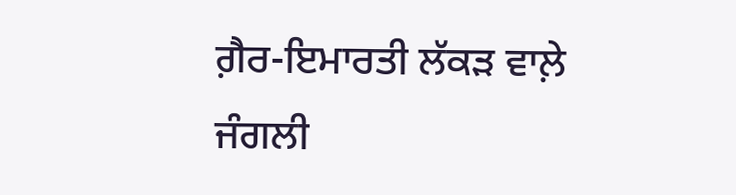ਗ਼ੈਰ-ਇਮਾਰਤੀ ਲੱਕੜ ਵਾਲ਼ੇ ਜੰਗਲੀ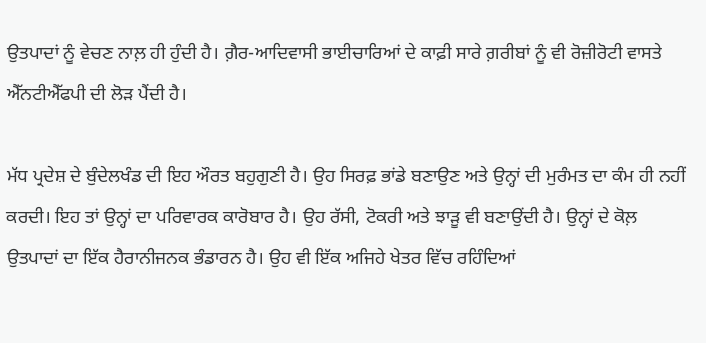ਉਤਪਾਦਾਂ ਨੂੰ ਵੇਚਣ ਨਾਲ਼ ਹੀ ਹੁੰਦੀ ਹੈ। ਗ਼ੈਰ-ਆਦਿਵਾਸੀ ਭਾਈਚਾਰਿਆਂ ਦੇ ਕਾਫ਼ੀ ਸਾਰੇ ਗ਼ਰੀਬਾਂ ਨੂੰ ਵੀ ਰੋਜ਼ੀਰੋਟੀ ਵਾਸਤੇ ਐੱਨਟੀਐੱਫਪੀ ਦੀ ਲੋੜ ਪੈਂਦੀ ਹੈ।

ਮੱਧ ਪ੍ਰਦੇਸ਼ ਦੇ ਬੁੰਦੇਲਖੰਡ ਦੀ ਇਹ ਔਰਤ ਬਹੁਗੁਣੀ ਹੈ। ਉਹ ਸਿਰਫ਼ ਭਾਂਡੇ ਬਣਾਉਣ ਅਤੇ ਉਨ੍ਹਾਂ ਦੀ ਮੁਰੰਮਤ ਦਾ ਕੰਮ ਹੀ ਨਹੀਂ ਕਰਦੀ। ਇਹ ਤਾਂ ਉਨ੍ਹਾਂ ਦਾ ਪਰਿਵਾਰਕ ਕਾਰੋਬਾਰ ਹੈ। ਉਹ ਰੱਸੀ, ਟੋਕਰੀ ਅਤੇ ਝਾੜੂ ਵੀ ਬਣਾਉਂਦੀ ਹੈ। ਉਨ੍ਹਾਂ ਦੇ ਕੋਲ਼ ਉਤਪਾਦਾਂ ਦਾ ਇੱਕ ਹੈਰਾਨੀਜਨਕ ਭੰਡਾਰਨ ਹੈ। ਉਹ ਵੀ ਇੱਕ ਅਜਿਹੇ ਖੇਤਰ ਵਿੱਚ ਰਹਿੰਦਿਆਂ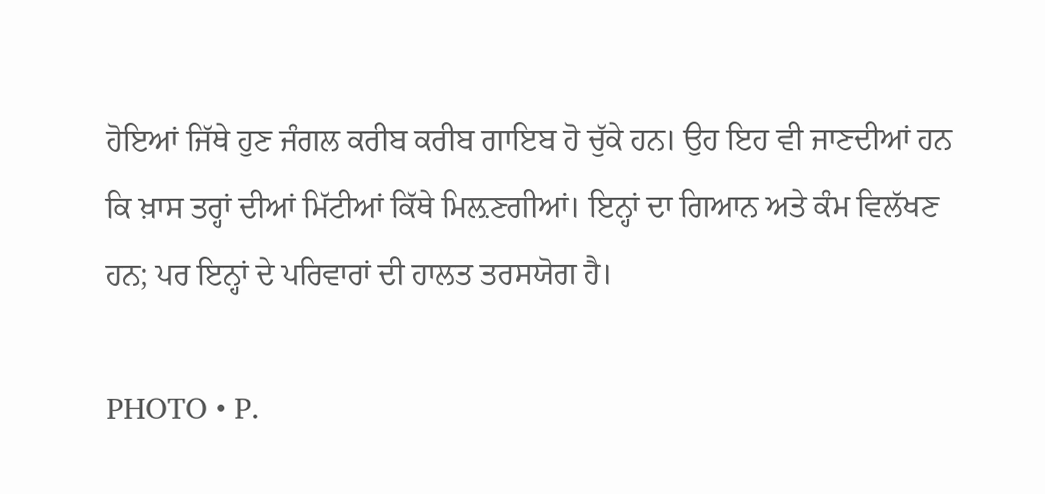ਹੋਇਆਂ ਜਿੱਥੇ ਹੁਣ ਜੰਗਲ ਕਰੀਬ ਕਰੀਬ ਗਾਇਬ ਹੋ ਚੁੱਕੇ ਹਨ। ਉਹ ਇਹ ਵੀ ਜਾਣਦੀਆਂ ਹਨ ਕਿ ਖ਼ਾਸ ਤਰ੍ਹਾਂ ਦੀਆਂ ਮਿੱਟੀਆਂ ਕਿੱਥੇ ਮਿਲ਼ਣਗੀਆਂ। ਇਨ੍ਹਾਂ ਦਾ ਗਿਆਨ ਅਤੇ ਕੰਮ ਵਿਲੱਖਣ ਹਨ; ਪਰ ਇਨ੍ਹਾਂ ਦੇ ਪਰਿਵਾਰਾਂ ਦੀ ਹਾਲਤ ਤਰਸਯੋਗ ਹੈ।

PHOTO • P.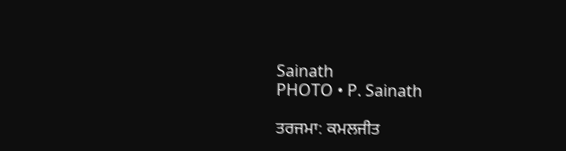Sainath
PHOTO • P. Sainath

ਤਰਜਮਾ: ਕਮਲਜੀਤ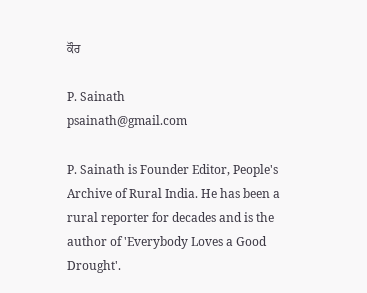ਕੌਰ

P. Sainath
psainath@gmail.com

P. Sainath is Founder Editor, People's Archive of Rural India. He has been a rural reporter for decades and is the author of 'Everybody Loves a Good Drought'.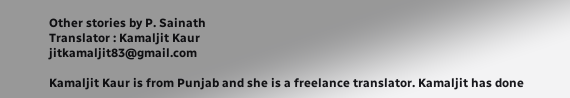Other stories by P. Sainath
Translator : Kamaljit Kaur
jitkamaljit83@gmail.com

Kamaljit Kaur is from Punjab and she is a freelance translator. Kamaljit has done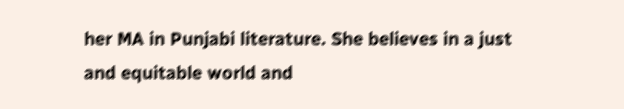her MA in Punjabi literature. She believes in a just and equitable world and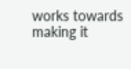works towards making it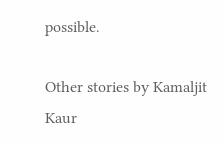possible.

Other stories by Kamaljit Kaur